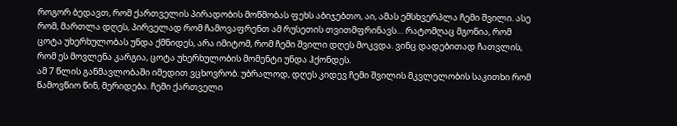როგორ ბედავთ, რომ ქართველის პირადობის მოწმობას ფეხს აბიჯებთო, აი, ამას ემსხვერპლა ჩემი შვილი. ასე რომ, მართლა დღეს, პირველად რომ ჩამოვაფრენთ ამ რუსეთის თვითმფრინავს… რატომღაც მგონია, რომ ცოტა უხერხულობას უნდა ქმნიდეს, არა იმიტომ, რომ ჩემი შვილი დღეს მოკვდა. ვინც დადებითად ჩათვლის, რომ ეს მოვლენა კარგია, ცოტა უხერხულობის მომენტი უნდა ჰქონდეს.
ამ 7 წლის განმავლობაში იმედით ვცხოვრობ. უბრალოდ, დღეს კიდევ ჩემი შვილის მკვლელობის საკითხი რომ წამოვწიო წინ, მერიდება. ჩემი ქართველი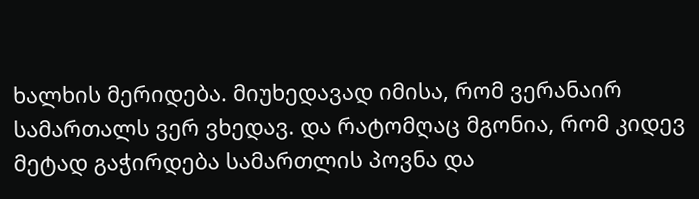ხალხის მერიდება. მიუხედავად იმისა, რომ ვერანაირ სამართალს ვერ ვხედავ. და რატომღაც მგონია, რომ კიდევ მეტად გაჭირდება სამართლის პოვნა და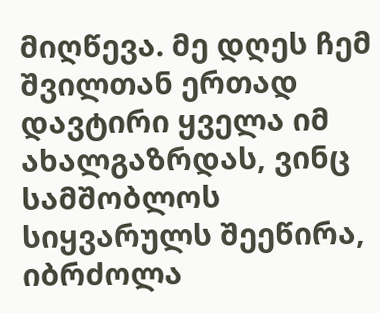მიღწევა. მე დღეს ჩემ შვილთან ერთად დავტირი ყველა იმ ახალგაზრდას, ვინც სამშობლოს სიყვარულს შეეწირა, იბრძოლა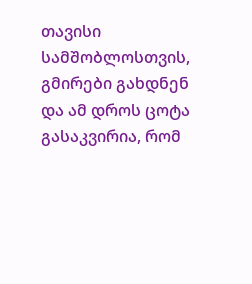თავისი სამშობლოსთვის, გმირები გახდნენ და ამ დროს ცოტა გასაკვირია, რომ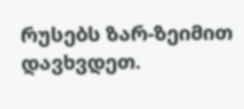რუსებს ზარ-ზეიმით დავხვდეთ.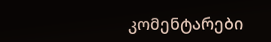კომენტარები